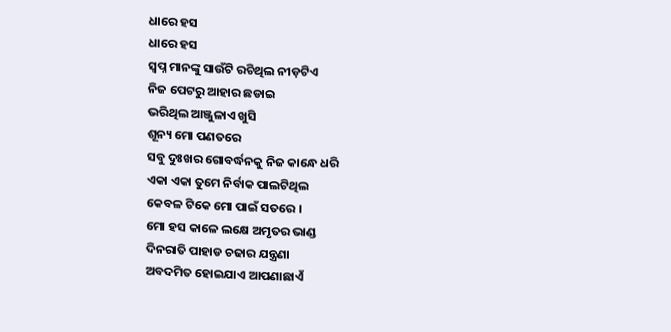ଧାରେ ହସ
ଧାରେ ହସ
ସ୍ଵପ୍ନ ମାନଙ୍କୁ ସାଉଁଟି ରଚିଥିଲ ନୀଡ଼ଟିଏ
ନିଜ ପେଟରୁ ଆହାର ଛଡାଇ
ଭରିଥିଲ ଆଞ୍ଜୁଳାଏ ଖୁସି
ଶୂନ୍ୟ ମୋ ପଣତରେ
ସବୁ ଦୁଃଖର ଗୋବର୍ଦ୍ଧନକୁ ନିଜ କାନ୍ଧେ ଧରି
ଏକା ଏକା ତୁମେ ନିର୍ବାକ ପାଲଟିଥିଲ
କେବଳ ଟିକେ ମୋ ପାଇଁ ସତରେ ।
ମୋ ହସ କାଳେ ଲକ୍ଷେ ଅମୃତର ଭାଣ୍ଡ
ଦିନରାତି ପାହାଡ ଚଢାର ଯନ୍ତ୍ରଣା
ଅବଦମିତ ହୋଇଯାଏ ଆପଣାଛାଏଁ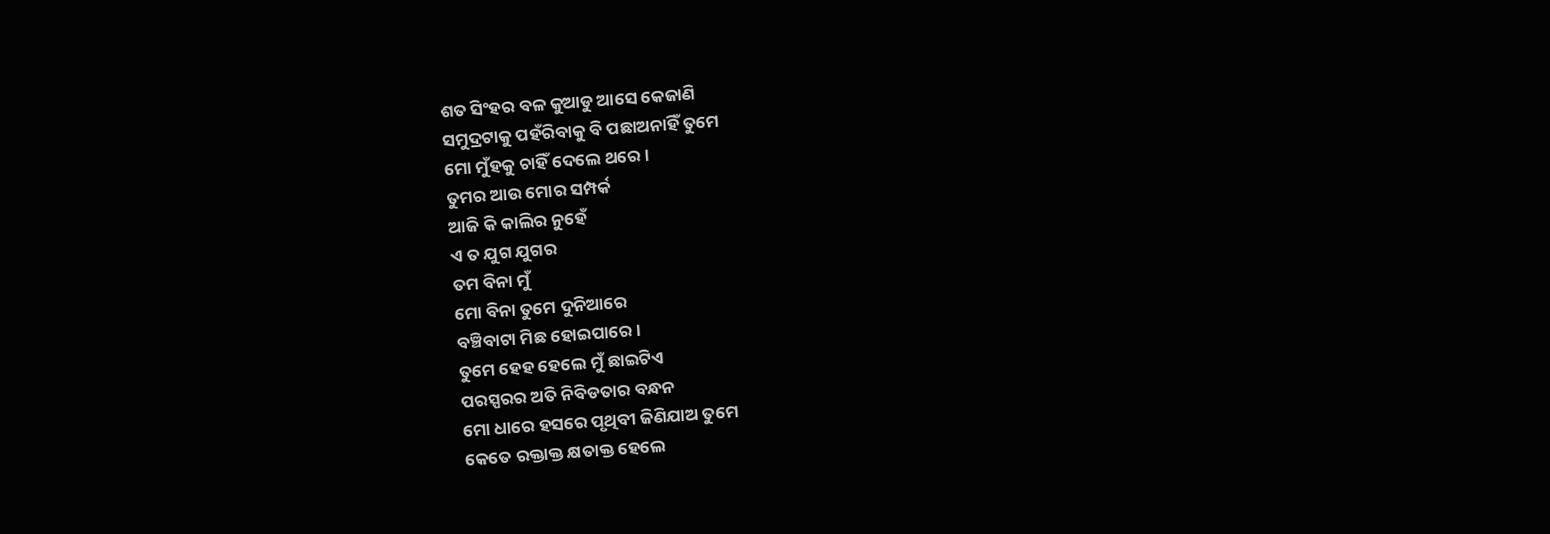ଶତ ସିଂହର ବଳ କୁଆଡୁ ଆସେ କେଜାଣି
ସମୁଦ୍ରଟାକୁ ପହଁରିବାକୁ ବି ପଛାଅନାହିଁ ତୁମେ
ମୋ ମୁଁହକୁ ଚାହିଁ ଦେଲେ ଥରେ ।
ତୁମର ଆଉ ମୋର ସମ୍ପର୍କ
ଆଜି କି କାଲିର ନୁହେଁ
ଏ ତ ଯୁଗ ଯୁଗର
ତମ ବିନା ମୁଁ
ମୋ ବିନା ତୁମେ ଦୁନିଆରେ
ବଞ୍ଚିବାଟା ମିଛ ହୋଇପାରେ ।
ତୁମେ ହେହ ହେଲେ ମୁଁ ଛାଇଟିଏ
ପରସ୍ପରର ଅତି ନିବିଡତାର ବନ୍ଧନ
ମୋ ଧାରେ ହସରେ ପୃଥିବୀ ଜିଣିଯାଅ ତୁମେ
କେତେ ରକ୍ତାକ୍ତ କ୍ଷତାକ୍ତ ହେଲେ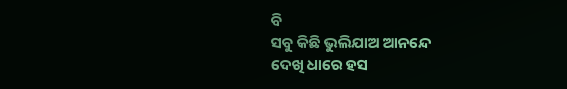ବି
ସବୁ କିଛି ଭୁଲିଯାଅ ଆନନ୍ଦେ
ଦେଖି ଧାରେ ହସ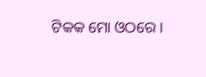ଟିକକ ମୋ ଓଠରେ ।